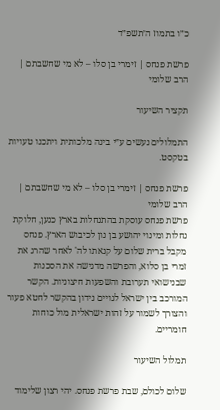כ״ו בתמוז ה׳תשפ״ד

פרשת פנחס | זימרי בן סלו – לא מי שחשבתם | הרב שלומי

תקציר השיעור

התמלולים נעשים ע״י בינה מלכותית ויתכנו טעויות בטקסט.

פרשת פנחס | זימרי בן סלו – לא מי שחשבתם | הרב שלומי
פרשת פנחס עוסקת בהתנחלות בארץ כנען, חלוקת נחלות ומינוי יהושע בן נון לכיבוש הארץ. פנחס מקבל ברית שלום על קנאתו לה' לאחר שהרג את זמרי בן סלוא, והפרשה מדגישה את הסכנות שבנישואי תערובת והשפעות חיצוניות. הקשר המורכב בין ישראל לגויים נידון בהקשר לחטא פעור והצורך לשמור על זהות ישראלית מול כוחות חומריים.

תמלול השיעור

שלום לכולם, שבת פרשת פנחס. יהי רצון שלימוד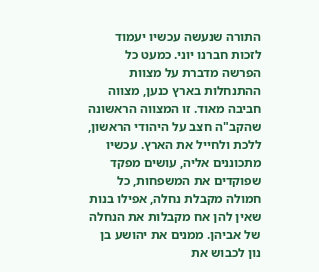התורה שנעשה עכשיו יעמוד לזכות חברנו יוני. כמעט כל הפרשה מדברת על מצוות ההתנחלות בארץ כנען, מצווה חביבה מאוד. זו המצווה הראשונה שהקב"ה חצב על היהודי הראשון, ללכת ולחייל את הארץ. עכשיו מתכוננים אליה, עושים מפקד שפוקדים את המשפחות, כל חמולה מקבלת נחלה, אפילו בנות שאין להן אח מקבלות את הנחלה של אביהן. ממנים את יהושע בן נון לכבוש את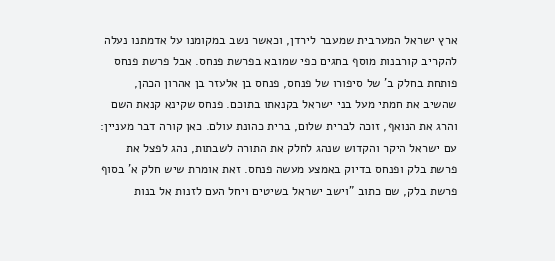ארץ ישראל המערבית שמעבר לירדן, וכאשר נשב במקומנו על אדמתנו נעלה להקריב קורבנות מוסף בחגים כפי שמובא בפרשת פנחס. אבל פרשת פנחס פותחת בחלק ב' של סיפורו של פנחס, פנחס בן אלעזר בן אהרון הכהן, שהשיב את חמתי מעל בני ישראל בקנאתו בתוכם. פנחס שקינא קנאת השם והרג את הנואף, זוכה לברית שלום, ברית כהונת עולם. כאן קורה דבר מעניין: עם ישראל היקר והקדוש שנהג לחלק את התורה לשבתות, נהג לפצל את פרשת בלק ופנחס בדיוק באמצע מעשה פנחס. זאת אומרת שיש חלק א' בסוף פרשת בלק, שם כתוב "וישב ישראל בשיטים ויחל העם לזנות אל בנות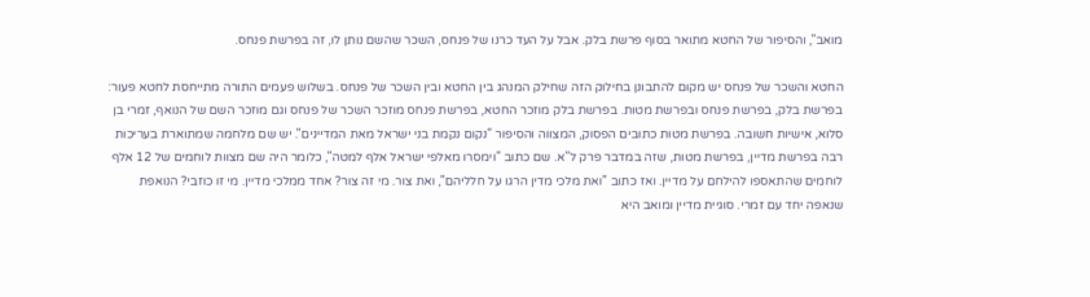מואב", והסיפור של החטא מתואר בסוף פרשת בלק. אבל על העד כרנו של פנחס, השכר שהשם נותן לו, זה בפרשת פנחס.

החטא והשכר של פנחס יש מקום להתבונן בחילוק הזה שחילק המנהג בין החטא ובין השכר של פנחס. בשלוש פעמים התורה מתייחסת לחטא פעור: בפרשת בלק, בפרשת פנחס ובפרשת מטות. בפרשת בלק מוזכר החטא, בפרשת פנחס מוזכר השכר של פנחס וגם מוזכר השם של הנואף, זמרי בן סלוא, אישיות חשובה. בפרשת מטות כתובים הפסוק, המצווה והסיפור "נקום נקמת בני ישראל מאת המדיינים". יש שם מלחמה שמתוארת בעריכות רבה בפרשת מדיין, בפרשת מטות, שזה במדבר פרק ל"א. שם כתוב "וימסרו מאלפי ישראל אלף למטה", כלומר היה שם מצוות לוחמים של 12 אלף לוחמים שהתאספו להילחם על מדיין. ואז כתוב "ואת מלכי מדין הרגו על חלליהם", ואת צור. מי זה צור? אחד ממלכי מדיין. מי זו כוזבי? הנואפת שנאפה יחד עם זמרי. סוגיית מדיין ומואב היא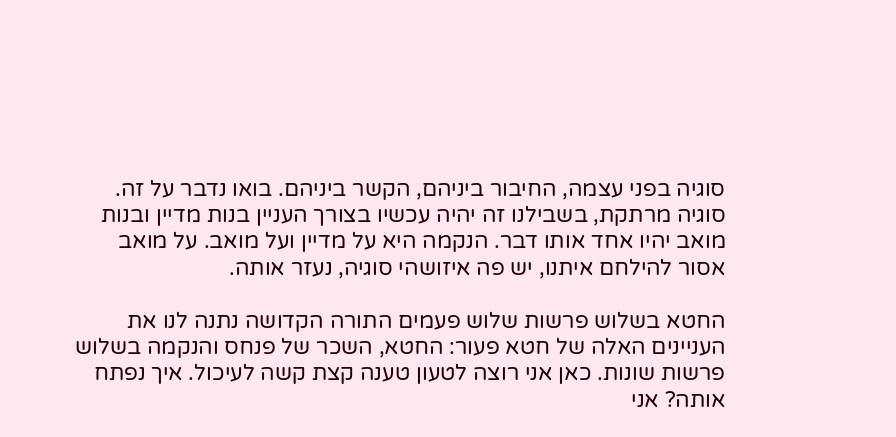סוגיה בפני עצמה, החיבור ביניהם, הקשר ביניהם. בואו נדבר על זה. סוגיה מרתקת, בשבילנו זה יהיה עכשיו בצורך העניין בנות מדיין ובנות מואב יהיו אחד אותו דבר. הנקמה היא על מדיין ועל מואב. על מואב אסור להילחם איתנו, יש פה איזושהי סוגיה, נעזר אותה.

החטא בשלוש פרשות שלוש פעמים התורה הקדושה נתנה לנו את העניינים האלה של חטא פעור: החטא, השכר של פנחס והנקמה בשלוש פרשות שונות. כאן אני רוצה לטעון טענה קצת קשה לעיכול. איך נפתח אותה? אני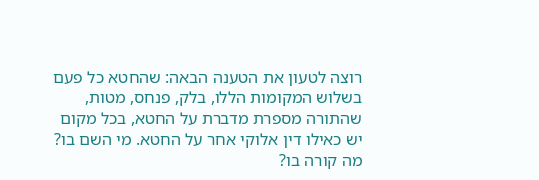רוצה לטעון את הטענה הבאה: שהחטא כל פעם בשלוש המקומות הללו, בלק, פנחס, מטות, שהתורה מספרת מדברת על החטא, בכל מקום יש כאילו דין אלוקי אחר על החטא. מי השם בו? מה קורה בו?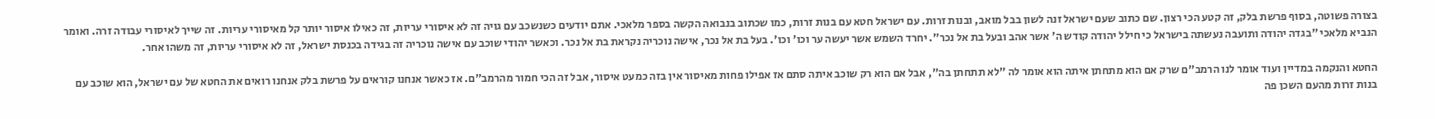בצורה פשוטה, בסוף פרשת בלק, זה קטע הכי רצון. שם כתוב שעם ישראל זנה לשון בבל מואב, ובנות זרות. עם ישראל חטא עם בנות זרות, כמו שכתוב בנבואה הקשה בספר מלאכי. אתם יודעים כשנשכב עם גויה זה לא איסורי עריות, זה כאילו איסור יותר קל מאיסורי עריות. זה שייך לאיסורי עבודה זרה. ואומר הנביא מלאכי "בגדה יהודה ותועבה נעשתה בישראל כי חילל יהודה קודש ה' אשר אהב ובעל בת אל נכר". יחרד השמש אשר יעשה ער וכו' וכו'. בעל בת אל נכר, אישה נוכריה נקראת בת אל נכר. וכאשר יהודי שוכב עם אישה נוכריה זה בגידה בכנסת ישראל, זה לא איסורי עריות, זה משהו אחר.

החטא והנקמה במדיין ועוד אומר לנו הרמב"ם שרק אם הוא מתחתן איתה הוא אומר לה "לא תתחתן בה", אבל אם הוא רק שוכב איתה סתם אז אפילו פחות מאיסור אין בזה כמעט איסור, אבל זה הכי חמור מהרמב"ם. אז כאשר אנחנו קוראים על פרשת בלק אנחנו רואים את החטא של עם ישראל, הוא שוכב עם בנות זרות מהעם השכן פה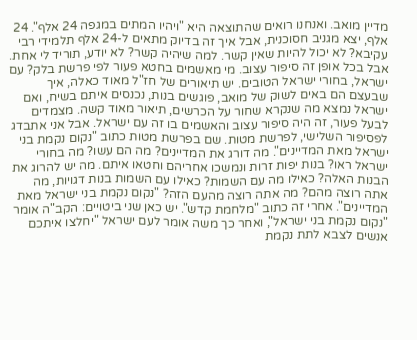מדיין מואב. ואנחנו רואים שהתוצאה היא "ויהיו המתים במגפה 24 אלף". 24 אלף, יצא מגניב חסוכנית, אבל איך זה בדיוק מתאים ל-24 אלף תלמידי רבי עקיבא? לא יכול להיות שאין קשר. למה שיהיה קשר? לא יודע, תוריד לי אחת. אבל בכל אופן זה סיפור עצוב. מי מאשמים בחטא פעור לפי פרשת בלק? עם ישראל, בחורי ישראל הטובים. יש תיאורים של חז"ל מאוד כאלה, איך שבעצם הם באים לשוק של מואב, פוגשים בנות, נכנסים איתם בשיח, ואם ישראל נמצא מה שנקרא שחור על הכרשים, תיאור מאוד קשה. מצמדים לבעל פעור, זה היה סיפור עצוב והאשמים בו זה עם ישראל. אבל אני אתבדג לפסיפור השלישי, לפרשת מטות. שם בפרשת מטות כתוב "נקום נקמת בני ישראל מאת המדיינים". מה דורג את המדיינים? מה הם עשו? מה בחורי ישראל ראו? בנות יפות זרות ונמשכו אחריהם וחטאו איתם. מה יש להרוג את הבנות האלה? כאילו מה עם השמות? כאילו עם השמות בנות דגויות, מה אתה רוצה מהם? מה אתה רוצה מהעם הזה? "נקום נקמת בני ישראל מאת המדיינים". אחרי זה כתוב "מלחמת קדש". יש כאן שני ביטויים: הקב"ה אומר "נקום נקמת בני ישראל", ואחר כך משה אומר לעם ישראל "יחלצו איתכם אנשים לצבא לתת נקמת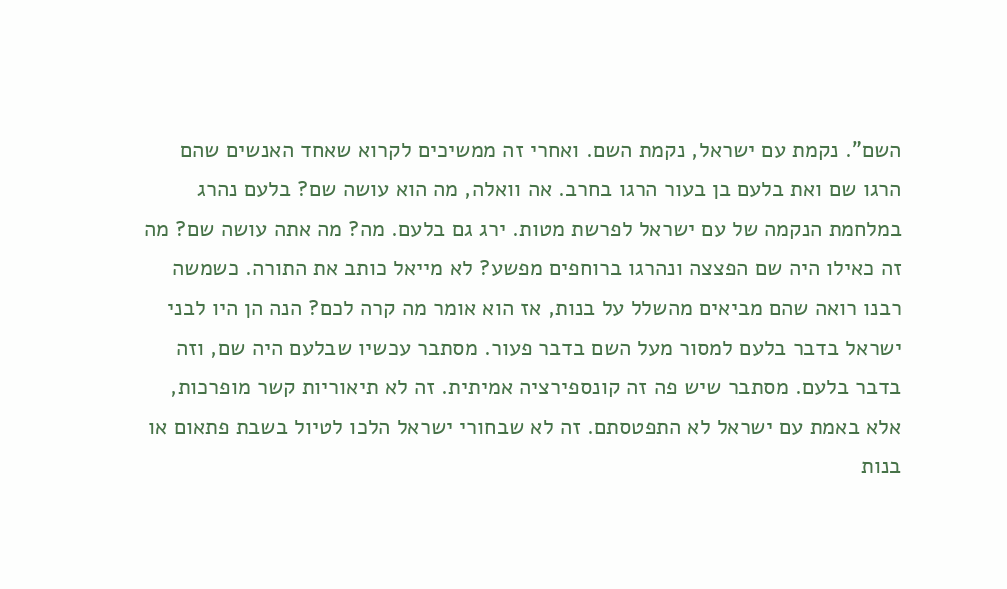השם". נקמת עם ישראל, נקמת השם. ואחרי זה ממשיכים לקרוא שאחד האנשים שהם הרגו שם ואת בלעם בן בעור הרגו בחרב. אה וואלה, מה הוא עושה שם? בלעם נהרג במלחמת הנקמה של עם ישראל לפרשת מטות. ירג גם בלעם. מה? מה אתה עושה שם? מה זה כאילו היה שם הפצצה ונהרגו ברוחפים מפשע? לא מייאל כותב את התורה. כשמשה רבנו רואה שהם מביאים מהשלל על בנות, אז הוא אומר מה קרה לכם? הנה הן היו לבני ישראל בדבר בלעם למסור מעל השם בדבר פעור. מסתבר עכשיו שבלעם היה שם, וזה בדבר בלעם. מסתבר שיש פה זה קונספירציה אמיתית. זה לא תיאוריות קשר מופרכות, אלא באמת עם ישראל לא התפטסתם. זה לא שבחורי ישראל הלכו לטיול בשבת פתאום או בנות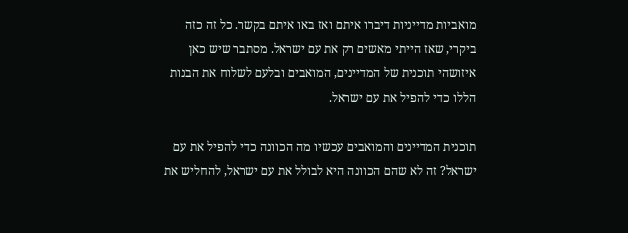מואביות מדייניות דיברו איתם ואז באו איתם בקשר. כל זה כזה ביקרי, שאז הייתי מאשים רק את עם ישראל. מסתבר שיש כאן איזושהי תוכנית של המדיינים, המואבים ובלעם לשלוח את הבנות הללו כדי להפיל את עם ישראל.

תוכנית המדיינים והמואבים עכשיו מה הכוונה כדי להפיל את עם ישראל? זה לא שהם הכוונה היא לבולל את עם ישראל, להחליש את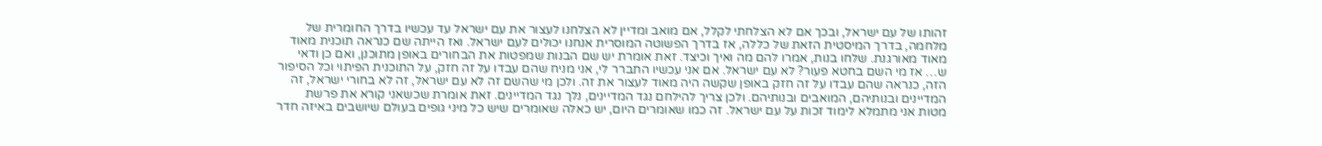זהותו של עם ישראל, ובכך אם לא הצלחתי לקלל, אם מואב ומדיין לא הצלחנו לעצור את עם ישראל עד עכשיו בדרך החומרית של מלחמה, בדרך המיסטית הזאת של כללה, אז בדרך הפשוטה המוסרית אנחנו יכולים לעם ישראל. ואז הייתה שם כנראה תוכנית מאוד מאוד מאורגנת. שלחו בנות, אמרו להם מה ואיך וכיצד. זאת אומרת יש שם הבנות שמפטות את הבחורים באופן מתוכנן, ואם כן ודאי ש… אז מי השם בחטא פעור? לא עם ישראל. אם אני עכשיו התברר לי, אני מניח שהם עבדו על זה חזק, על התוכנית הפיתוי וכל הסיפור הזה, כנראה שהם עבדו על זה חזק באופן שקשה היה מאוד לעצור את זה. ולכן מי שהשם זה לא עם ישראל, זה לא בחורי ישראל, זה המדיינים ובנותיהם, המואבים ובנותיהם. ולכן צריך להילחם נגד המדיינים, נלך נגד המדיינים. זאת אומרת שכשאני קורא את פרשת מטות אני מתמלא לימוד זכות על עם ישראל. זה כמו שאומרים היום, יש כאלה שאומרים שיש כל מיני גופים בעולם שיושבים באיזה חדר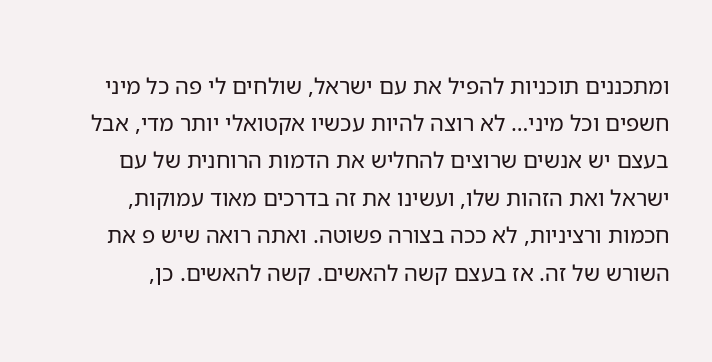ומתכננים תוכניות להפיל את עם ישראל, שולחים לי פה כל מיני חשפים וכל מיני… לא רוצה להיות עכשיו אקטואלי יותר מדי, אבל בעצם יש אנשים שרוצים להחליש את הדמות הרוחנית של עם ישראל ואת הזהות שלו, ועשינו את זה בדרכים מאוד עמוקות, חכמות ורציניות, לא ככה בצורה פשוטה. ואתה רואה שיש פ את השורש של זה. אז בעצם קשה להאשים. קשה להאשים. כן,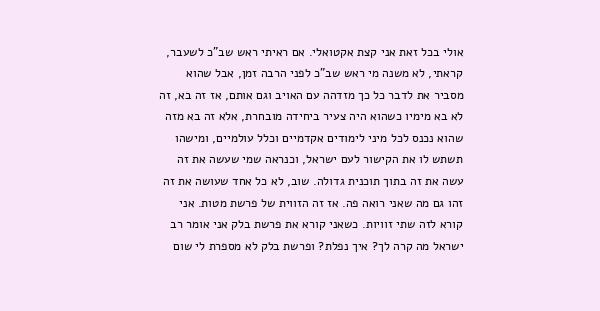אולי בכל זאת אני קצת אקטואלי. אם ראיתי ראש שב"כ לשעבר, קראתי, לא משנה מי ראש שב"כ לפני הרבה זמן, אבל שהוא מסביר את לדבר כל כך מזדהה עם האויב וגם אותם, אז זה בא, זה לא בא מימיו כשהוא היה צעיר ביחידה מובחרת, אלא זה בא מזה שהוא נכנס לכל מיני לימודים אקדמיים וכלל עולמיים, ומישהו תשתש לו את הקישור לעם ישראל, וכנראה שמי שעשה את זה עשה את זה בתוך תוכנית גדולה. שוב, לא כל אחד שעושה את זה זהו גם מה שאני רואה פה. אז זה הזווית של פרשת מטות. אני קורא לזה שתי זוויות. כשאני קורא את פרשת בלק אני אומר רב ישראל מה קרה לך? איך נפלת? ופרשת בלק לא מספרת לי שום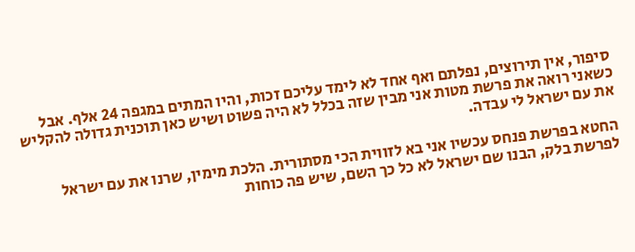סיפור, אין תירוצים, נפלתם ואף אחד לא לימד עליכם זכות, והיו המתים במגפה 24 אלף. אבל כשאני רואה את פרשת מטות אני מבין שזה בכלל לא היה פשוט ושיש כאן תוכנית גדולה להקליש את עם ישראל לי עבדה.

החטא בפרשת פנחס עכשיו אני בא לזווית הכי מסתורית. הלכת מימין, שרנו את עם ישראל לפרשת בלק, הבנו שם ישראל לא כל כך השם, שיש פה כוחות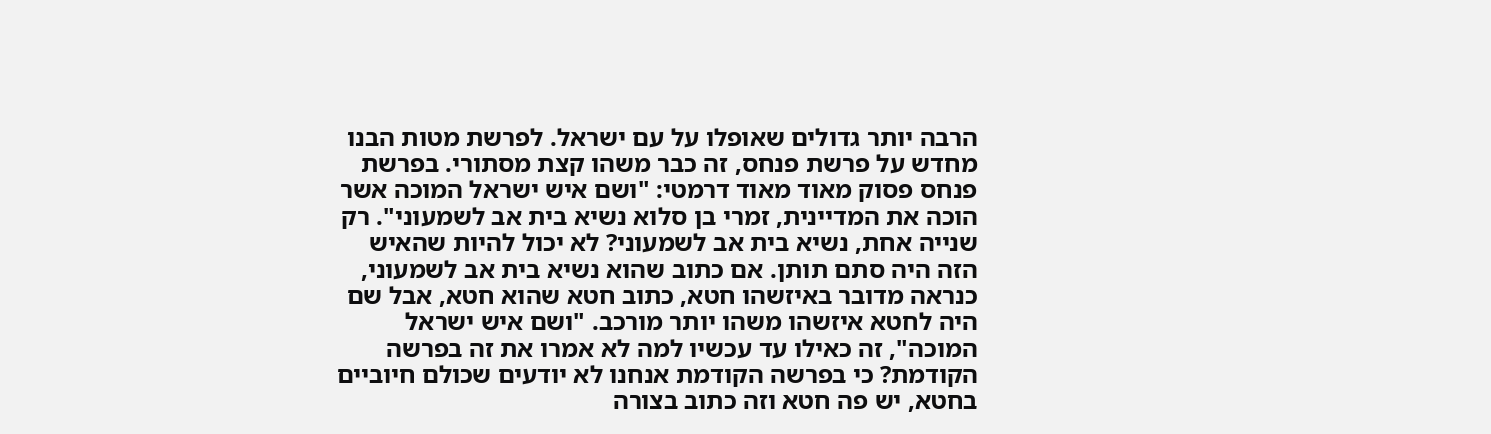הרבה יותר גדולים שאופלו על עם ישראל. לפרשת מטות הבנו מחדש על פרשת פנחס, זה כבר משהו קצת מסתורי. בפרשת פנחס פסוק מאוד מאוד דרמטי: "ושם איש ישראל המוכה אשר הוכה את המדיינית, זמרי בן סלוא נשיא בית אב לשמעוני". רק שנייה אחת, נשיא בית אב לשמעוני? לא יכול להיות שהאיש הזה היה סתם תותן. אם כתוב שהוא נשיא בית אב לשמעוני, כנראה מדובר באיזשהו חטא, כתוב חטא שהוא חטא, אבל שם היה לחטא איזשהו משהו יותר מורכב. "ושם איש ישראל המוכה", זה כאילו עד עכשיו למה לא אמרו את זה בפרשה הקודמת? כי בפרשה הקודמת אנחנו לא יודעים שכולם חיוביים בחטא, יש פה חטא וזה כתוב בצורה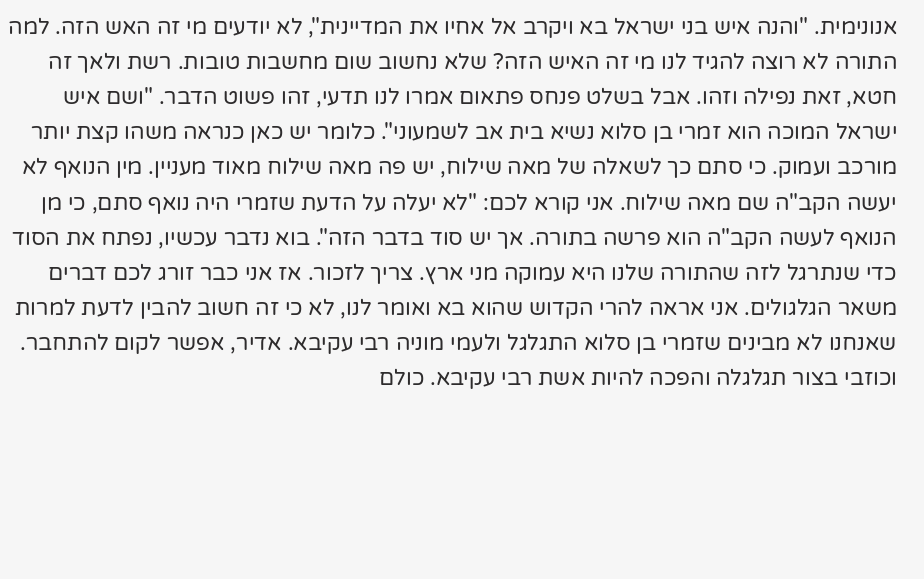אנונימית. "והנה איש בני ישראל בא ויקרב אל אחיו את המדיינית", לא יודעים מי זה האש הזה. למה התורה לא רוצה להגיד לנו מי זה האיש הזה? שלא נחשוב שום מחשבות טובות. רשת ולאך זה חטא, זאת נפילה וזהו. אבל בשלט פנחס פתאום אמרו לנו תדעי, זהו פשוט הדבר. "ושם איש ישראל המוכה הוא זמרי בן סלוא נשיא בית אב לשמעוני". כלומר יש כאן כנראה משהו קצת יותר מורכב ועמוק. כי סתם כך לשאלה של מאה שילוח, יש פה מאה שילוח מאוד מעניין. מין הנואף לא יעשה הקב"ה שם מאה שילוח. אני קורא לכם: "לא יעלה על הדעת שזמרי היה נואף סתם, כי מן הנואף לעשה הקב"ה הוא פרשה בתורה. אך יש סוד בדבר הזה". בוא נדבר עכשיו, נפתח את הסוד כדי שנתרגל לזה שהתורה שלנו היא עמוקה מני ארץ. צריך לזכור. אז אני כבר זורג לכם דברים משאר הגלגולים. אני אראה להרי הקדוש שהוא בא ואומר לנו, לא כי זה חשוב להבין לדעת למרות שאנחנו לא מבינים שזמרי בן סלוא התגלגל ולעמי מוניה רבי עקיבא. אדיר, אפשר לקום להתחבר. וכוזבי בצור תגלגלה והפכה להיות אשת רבי עקיבא. כולם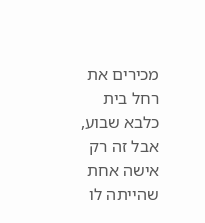מכירים את רחל בית כלבא שבוע, אבל זה רק אישה אחת שהייתה לו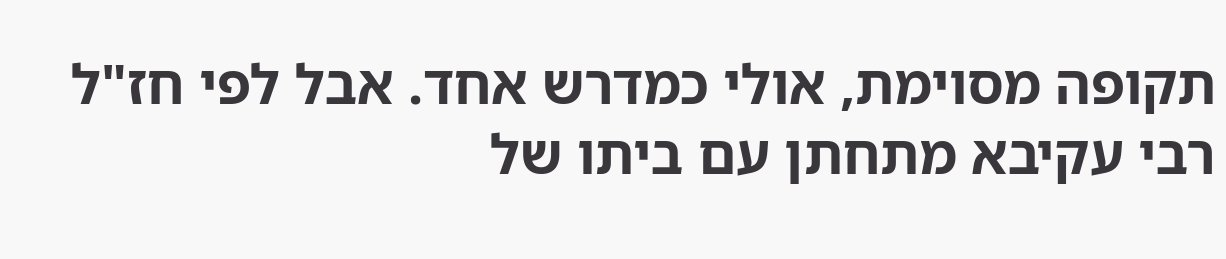תקופה מסוימת, אולי כמדרש אחד. אבל לפי חז"ל רבי עקיבא מתחתן עם ביתו של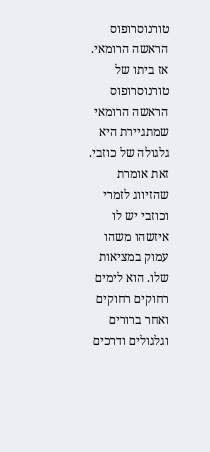טורנוסרופוס הראשה הרומאי. אז ביתו של טורנוסרופוס הראשה הרומאי שמתגיירת היא גלגולה של כוזבי. זאת אומרת שהזיווג לזמרי וכוזבי יש לו איזשהו משהו עמוק במציאות שלו. הוא לימים רחוקים רחוקים ואחר ברורים וגלגולים ודרכים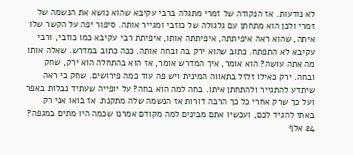לא נודעות. אז הנקודה של זמרי מתגלה ברבי עקיבא שהוא נושא את הנשמה של זמרי ולכן הוא מתחתן עם גלגולה של כוזבי ומגייר אותה. סיפור יפה על הקשר שלו איתה, שהוא ראה איפיתתה, איפיתתה אותו, איפיתת רבי עקיבא כמו כוזבי, ורבי עקיבא לא התפתח. כתוב שהוא ירק בה ובחה אותה. ככה כתוב במדרש. שאלה אותו מה אתה עושה? הוא אומר, איך המדרש אומר, אז הוא בהתחלה הוא ירק, שחק ובחה. ירק כאילו זלזל בתאווה המינית ויש פה עוד כמה פירושים. שחק כי ראה שיתדע להתגייר ולהתחתן איתו. בחה למה הוא בחה? על יופייה שעתיד נבלות באפר ועל כך שרק אחרי כל כך הרבה דורות אז הנשמה שלה מתקנת. אז בואו אני רק באתי להגיד לכם, ועכשיו אתם מבינים למה מקודם אמרנו שכמה היו מתים במגפה? 24 אלף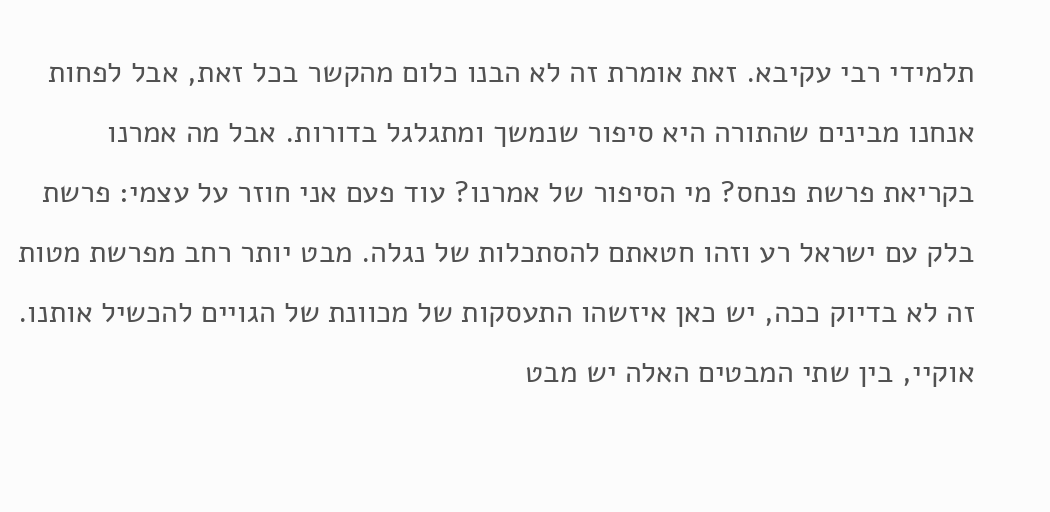תלמידי רבי עקיבא. זאת אומרת זה לא הבנו כלום מהקשר בכל זאת, אבל לפחות אנחנו מבינים שהתורה היא סיפור שנמשך ומתגלגל בדורות. אבל מה אמרנו בקריאת פרשת פנחס? מי הסיפור של אמרנו? עוד פעם אני חוזר על עצמי: פרשת בלק עם ישראל רע וזהו חטאתם להסתכלות של נגלה. מבט יותר רחב מפרשת מטות זה לא בדיוק ככה, יש כאן איזשהו התעסקות של מכוונת של הגויים להכשיל אותנו. אוקיי, בין שתי המבטים האלה יש מבט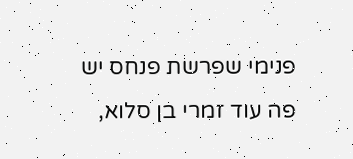פנימי שפרשת פנחס יש פה עוד זמרי בן סלוא,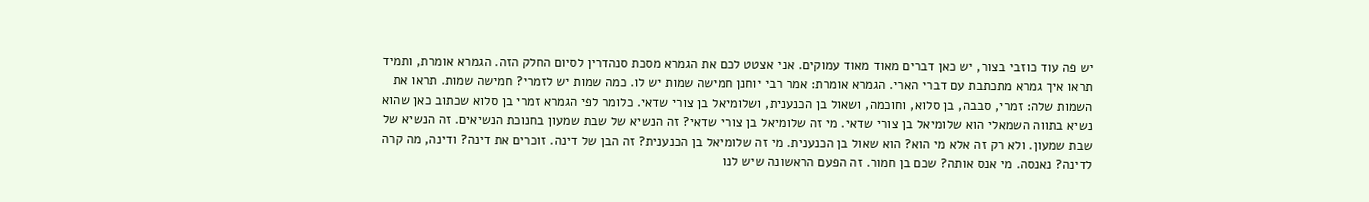יש פה עוד כוזבי בצור, יש כאן דברים מאוד מאוד עמוקים. אני אצטט לכם את הגמרא מסכת סנהדרין לסיום החלק הזה. הגמרא אומרת, ותמיד תראו איך גמרא מתכתבת עם דברי הארי. הגמרא אומרת: אמר רבי יוחנן חמישה שמות יש לו. כמה שמות יש לזמרי? חמישה שמות. תראו את השמות שלה: זמרי, סבבה, בן סלוא, וחוכמה, ושאול בן הכנענית, ושלומיאל בן צורי שדאי. כלומר לפי הגמרא זמרי בן סלוא שכתוב כאן שהוא נשיא בתווה השמאלי הוא שלומיאל בן צורי שדאי. מי זה שלומיאל בן צורי שדאי? זה הנשיא של שבת שמעון בחנוכת הנשיאים. זה הנשיא של שבת שמעון. ולא רק זה אלא מי הוא? הוא שאול בן הכנענית. מי זה שלומיאל בן הכנענית? זה הבן של דינה. זוכרים את דינה? ודינה, מה קרה לדינה? נאנסה. מי אנס אותה? שכם בן חמור. זה הפעם הראשונה שיש לנו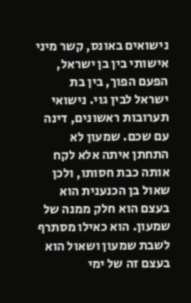נישואים באונס, קשר מיני אישותי בין בן ישראל, הפעם הפוך, בין בת ישראל לבין גוי. נישואי תערובות ראשונים, דינה עם שכם. שמעון לא התחתן איתה אלא לקח אותה כבת חסותו, ולכן שאול בן הכנענית הוא בעצם הוא חלק ממנה של שמעון. הוא כאילו מסתרף לשבת שמעון ושאול הוא בעצם זה של ימי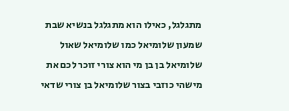מתגלגל, כאילו הוא מתגלגל בנשיא שבת שמעון שלומיאל כמו שלומיאל שאול שלומיאל בן בן מי הוא צורי זוכר לכם את מישהי כוזבי בצור שלומיאל בן צורי שדאי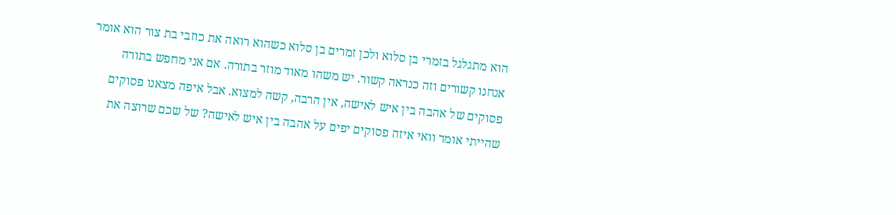הוא מתגלגל בזמרי בן סלוא ולכן זמרים בן סלוא כשהוא רואה את כוזבי בת צור הוא אומר אנחנו קשורים וזה כנראה קשור. יש משהו מאוד מוזר בתורה. אם אני מחפש בתורה פסוקים של אהבה בין איש לאישה, אין הרבה, קשה למצוא. אבל איפה מצאנו פסוקים שהייתי אומר וואי איזה פסוקים יפים על אהבה בין איש לאישה? של שכם שרוצה את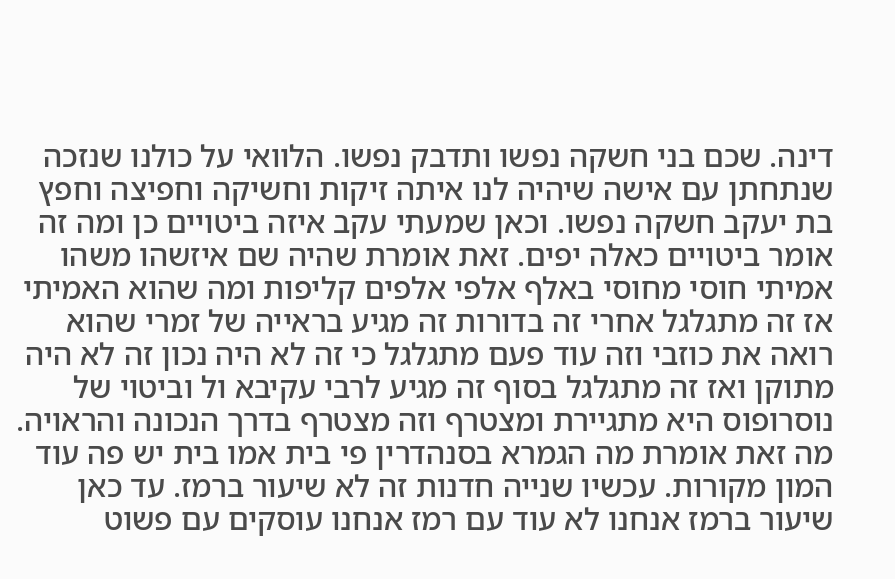דינה. שכם בני חשקה נפשו ותדבק נפשו. הלוואי על כולנו שנזכה שנתחתן עם אישה שיהיה לנו איתה זיקות וחשיקה וחפיצה וחפץ בת יעקב חשקה נפשו. וכאן שמעתי עקב איזה ביטויים כן ומה זה אומר ביטויים כאלה יפים. זאת אומרת שהיה שם איזשהו משהו אמיתי חוסי מחוסי באלף אלפי אלפים קליפות ומה שהוא האמיתי אז זה מתגלגל אחרי זה בדורות זה מגיע בראייה של זמרי שהוא רואה את כוזבי וזה עוד פעם מתגלגל כי זה לא היה נכון זה לא היה מתוקן ואז זה מתגלגל בסוף זה מגיע לרבי עקיבא ול וביטוי של נוסרופוס היא מתגיירת ומצטרף וזה מצטרף בדרך הנכונה והראויה. מה זאת אומרת מה הגמרא בסנהדרין פי בית אמו בית יש פה עוד המון מקורות. עכשיו שנייה חדנות זה לא שיעור ברמז. עד כאן שיעור ברמז אנחנו לא עוד עם רמז אנחנו עוסקים עם פשוט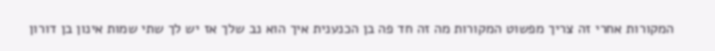המקורות אחרי זה צריך מפשוט המקורות מה זה חד פה בן הכנענית איך הוא נב שלך אז יש לך שתי שמות אינון בן דורון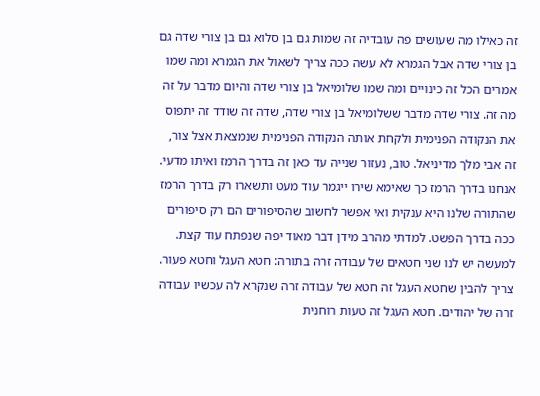זה כאילו מה שעושים פה עובדיה זה שמות גם בן סלוא גם בן צורי שדה גם בן צורי שדה אבל הגמרא לא עשה ככה צריך לשאול את הגמרא ומה שמו אמרים הכל זה כינויים ומה שמו שלומיאל בן צורי שדה והיום מדבר על זה מה זה. צורי שדה מדבר ששלומיאל בן צורי שדה, שדה זה שודד זה יתפוס את הנקודה הפנימית ולקחת אותה הנקודה הפנימית שנמצאת אצל צור, זה אבי מלך מדיניאל. טוב, נעזור שנייה עד כאן זה בדרך הרמז ואיתו מדעי. אנחנו בדרך הרמז כך שאימא שירו ייגמר עוד מעט ותשארו רק בדרך הרמז שהתורה שלנו היא ענקית ואי אפשר לחשוב שהסיפורים הם רק סיפורים ככה בדרך הפשט. למדתי מהרב מידן דבר מאוד יפה שנפתח עוד קצת. למעשה יש לנו שני חטאים של עבודה זרה בתורה: חטא העגל וחטא פעור. צריך להבין שחטא העגל זה חטא של עבודה זרה שנקרא לה עכשיו עבודה זרה של יהודים. חטא העגל זה טעות רוחנית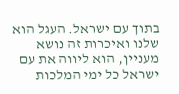בתוך עם ישראל. העגל הוא שלנו ואיכרות זה נושא מעניין, הוא ליווה את עם ישראל כל ימי המלכות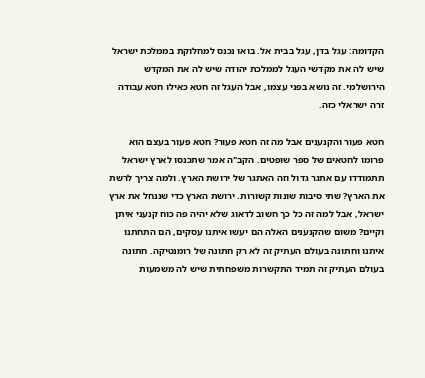הקדומה: עגל בדן, עגל בבית אל. בואו נכנס למחלוקת בממלכת ישראל שיש לה את מקדשי העגל לממלכת יהודה שיש לה את המקדש הירושלמי. זה נושא בפני עצמו, אבל העגל זה חטא כאילו חטא עבודה זרה ישראלי כזה.

חטא פעור והקנענים אבל מה זה חטא פעור? חטא פעור בעצם הוא פרומו לחטאים של ספר שופטים. הקב"ה אמר שתכנסו לארץ ישראל תתמודדו עם אתגר גדול וזה האתגר של ירושת הארץ. ולמה צריך לרשת את הארץ? שתי סיבות שונות קשורות. ירושת הארץ כדי שננחל את ארץ ישראל, אבל למה זה כל כך חשוב לדאוג שלא יהיה פה כוח קנעני איתן וקיים? משום שהקנענים האלה הם יעשו איתנו עסקים, הם התחתנו איתנו וחתונה בעולם העתיק זה לא רק חתונה של רומנטיקה. חתונה בעולם העתיק זה תמיד התקשרות משפחתית שיש לה משמעות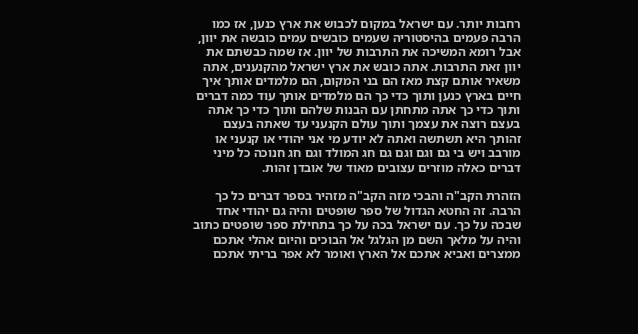רחבות יותר. עם ישראל במקום לכבוש את ארץ כנען, אז כמו הרבה פעמים בהיסטוריה שעמים כובשים עמים כובשה את יוון, אבל רומא המשיכה את התרבות של יוון. אז שמה כבשתם את יוון זאת התרבות. אתה כובש את ארץ ישראל מהקנענים, אתה משאיר אותם קצת מאז הם בני המקום, הם מלמדים אותך איך חיים בארץ כנען ותוך כדי כך הם מלמדים אותך עוד כמה דברים ותוך כדי כך אתה מתחתן עם הבנות שלהם ותוך כדי כך אתה בעצם רוצה את עצמך ותוך עולם הקנעני עד שאתה בעצם זהותך היא תשתשה ואתה לא יודע מי אני יהודי או קנעני או מורבב ויש בי גם וגם וגם גם חג המולד וגם חג חנוכה כל מיני דברים כאלה מוזרים עצובים מאוד של אובדן זהות.

הזהרת הקב"ה והבכי מזה הקב"ה מזהיר בספר דברים כל כך הרבה. זה החטא הגדול של ספר שופטים והיה גם יהודי אחד שבכה על כך. עם ישראל בכה על כך בתחילת ספר שופטים כתוב והיה על מלאך השם מן הגלגל אל הבוכים והיום אהלי אתכם ממצרים ואביא אתכם אל הארץ ואומר לא אפר בריתי אתכם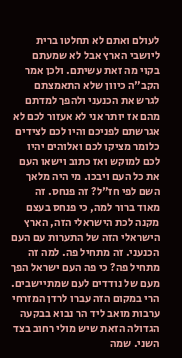לעולם ואתם לא תחלטו ברית ליושבי הארץ אבל לא שמעתם בקוי מה זאת עשיתם. ולכן אמר הקב"ה כיוון שלא התאמצתם לגרש את הכנעני ולהפך למדתם מהם אז יותר אני לא אעזור לכם לא אגרשתם לפניכם והיו לכם לצידים כלומר מציקו לכם ואלוהים יהיו לכם למוקש ואז כתוב וישאו העם את כל העם ויבכו. מי היה מלאך השם לפי חז"ל? זה פנחס. זה מאוד ברור למה, כי פנחס בעצם מקנה לכת הישראלי הזה, הארץ הישראלי הזה של התערות עם העם הכנעני. זה מתחיל פה. למה זה מתחיל פה? כי פה העם ישראל הפך מעם של נודדים לעם שמתיישבים. הרי במקום הזה עברו לרדן המזרחי ערבות מואב ליד הר נבוא בבקעה הגדולה הזאת שיש מולי רחוב בצד השני. שמה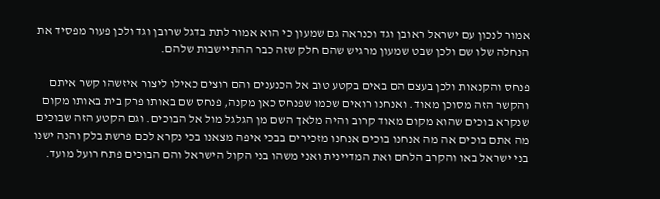אמור לנכון עם ישראל ראובן וגד וכנראה גם שמעון כי הוא אמור לתת בדגל שרובן וגד ולכן פעור מפסיד את הנחלה שלו שם ולכן שבט שמעון מרגיש שהם חלק שזה כבר ההתיישבות שלהם.

פנחס והקנאות ולכן בעצם הם באים בקטע טוב אל הכנענים והם רוצים כאילו ליצור איזשהו קשר איתם והקשר הזה מסוכן מאוד. ואנחנו רואים שכמו שפנחס כאן מקנה, פנחס שם באותו פרק בית באותו מקום שנקרא בוכים שהוא מקום מאוד קרוב והיה מלאך השם מן הגלגל מול אל הבוכים. וגם הקטע הזה שבוכים מה אתם בוכים אה מה אנחנו בוכים אנחנו מזכירים בבכי איפה מצאנו בכי נקרא לכם פרשת בלק והנה ישנו בני ישראל באו והקרב הלחם ואת המדיינית ואני משהו בני הקול הישראל והם הבוכים פתח רועל מועד.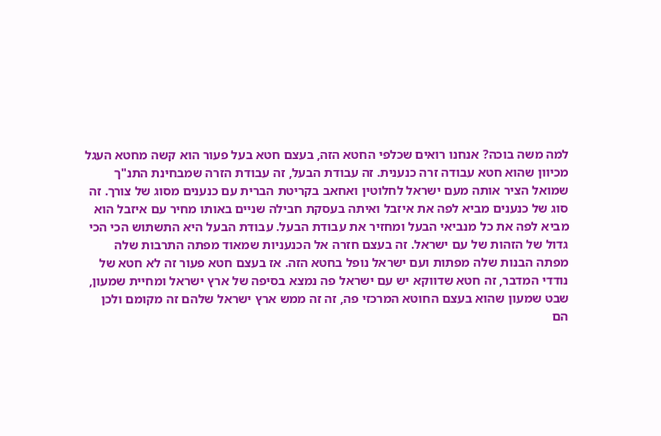למה משה בוכה? אנחנו רואים שכלפי החטא הזה, בעצם חטא בעל פעור הוא קשה מחטא העגל מכיוון שהוא חטא עבודה זרה כנענית. זה עבודת הבעל, זה עבודת הזרה שמבחינת התנ"ך שמואל הציר אותה מעם ישראל לחלוטין ואחאב בקריטת הברית עם כנענים מסוג של צורך. זה סוג של כנענים מביא לפה את איזבל ואיתה בעסקת חבילה שניים באותו מחיר עם איזבל הוא מביא לפה את כל מנביאי הבעל ומחזיר את עבודת הבעל. עבודת הבעל היא התשתוש הכי הכי גדול של הזהות של עם ישראל. זה בעצם חזרה אל הכנעניות שמאוד מפתה התרבות שלה מפתה הבנות שלה מפתות ועם ישראל נופל בחטא הזה. אז בעצם חטא פעור זה לא חטא של נודדי המדבר, זה חטא שדווקא יש עם ישראל פה נמצא בסיפה של ארץ ישראל ומחיית שמעון, שבט שמעון שהוא בעצם החוטא המרכזי פה, זה זה ממש ארץ ישראל שלהם זה מקומם ולכן הם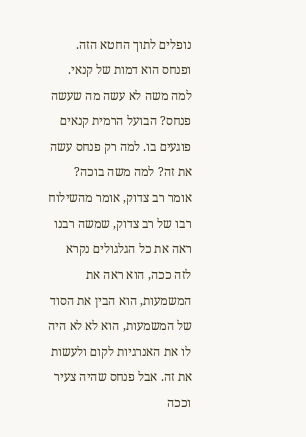נופלים לתוך החטא הזה. ופנחס הוא דמות של קנאי. למה משה לא עשה מה שעשה פנחס? הבועל הרמית קנאים פוגעים בו. למה רק פנחס עשה את זה? למה משה בוכה? אומר רב צדוק, אומר מהשילוח רבו של רב צדוק, שמשה רבנו ראה את כל הגלגולים נקרא לזה ככה, הוא ראה את המשמעות, הוא הבין את הסוד של המשמעות, הוא לא לא היה לו את האנרגיות לקום ולעשות את זה. אבל פנחס שהיה צעיר וככה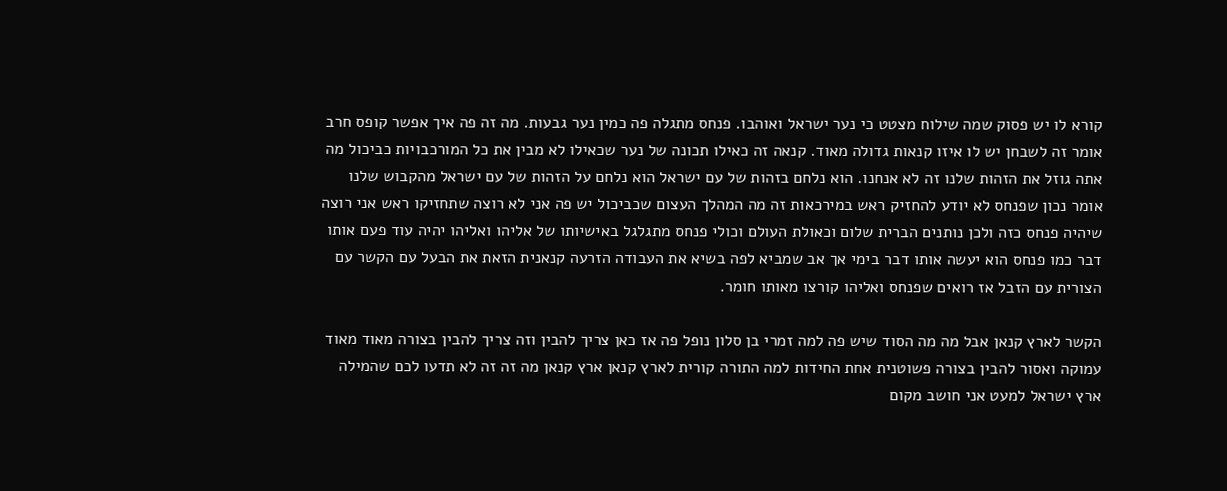קורא לו יש פסוק שמה שילוח מצטט כי נער ישראל ואוהבו. פנחס מתגלה פה כמין נער גבעות. מה זה פה איך אפשר קופס חרב אומר זה לשבחן יש לו איזו קנאות גדולה מאוד. קנאה זה כאילו תכונה של נער שכאילו לא מבין את כל המורכבויות כביכול מה אתה גוזל את הזהות שלנו זה לא אנחנו. הוא נלחם בזהות של עם ישראל הוא נלחם על הזהות של עם ישראל מהקבוש שלנו אומר נכון שפנחס לא יודע להחזיק ראש במירכאות זה מה המהלך העצום שכביכול יש פה אני לא רוצה שתחזיקו ראש אני רוצה שיהיה פנחס כזה ולכן נותנים הברית שלום וכאולת העולם וכולי פנחס מתגלגל באישיותו של אליהו ואליהו יהיה עוד פעם אותו דבר כמו פנחס הוא יעשה אותו דבר בימי אך אב שמביא לפה בשיא את העבודה הזרעה קנאנית הזאת את הבעל עם הקשר עם הצורית עם הזבל אז רואים שפנחס ואליהו קורצו מאותו חומר.

הקשר לארץ קנאן אבל מה מה הסוד שיש פה למה זמרי בן סלון נופל פה אז כאן צריך להבין וזה צריך להבין בצורה מאוד מאוד עמוקה ואסור להבין בצורה פשוטנית אחת החידות למה התורה קורית לארץ קנאן ארץ קנאן מה זה זה לא תדעו לכם שהמילה ארץ ישראל למעט אני חושב מקום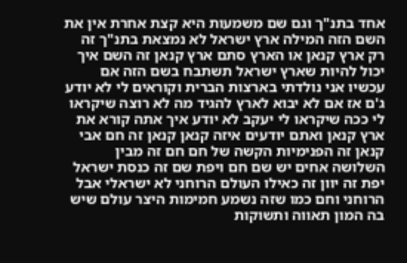אחד בתנ"ך וגם שם משמעות היא קצת אחרת אין את השם הזה המילה ארץ ישראל לא נמצאת בתנ"ך זה רק ארץ קנאן או הארץ סתם ארץ קנאן זה השם איך יכול להיות שארץ ישראל תשתבח בשם הזה אם עכשיו אני נולדתי בארצות הברית וקוראים לי לא יודע ג'ם אז אם לא יבוא לארץ להגיד מה לא רוצה שיקראו לי ככה שיקראו לי יעקב לא יודע איך אתה קורא את ארץ קנאן ואתם יודעים איזה קנאן קנאן זה חם אבי קנאן זה הפנימיות הקשה של חם חם זה מבין השלושה אחים יש שם חם ויפת שם זה כנסת ישראל יפת זה יוון זה כאילו העולם הרוחני לא ישראלי אבל הרוחני וחם כמו שזה נשמע חמימות היצר עולם שיש בה המון תאווה ותשוקות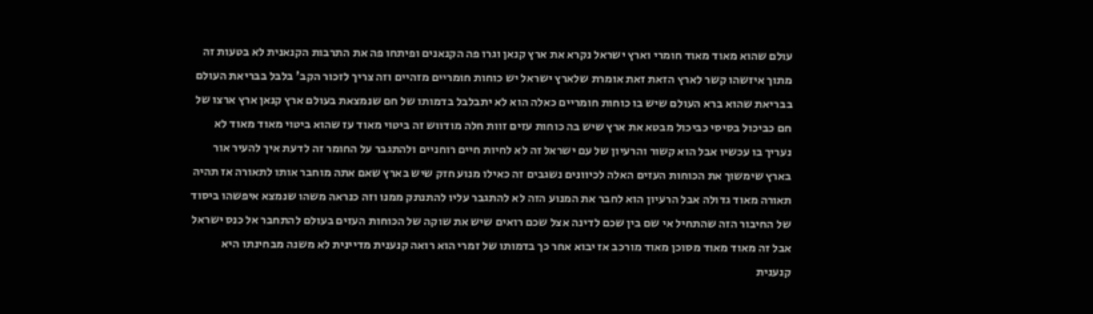עולם שהוא מאוד מאוד חומרי וארץ ישראל נקרא את ארץ קנאן וגרו פה הקנאנים ופיתחו פה את התרבות הקנאנית לא בטעות זה מתוך איזשהו קשר לארץ הזאת זאת אומרת שלארץ ישראל יש כוחות חומריים מזהיים וזה צריך לזכור הקב' בלבל בבריאת העולם בבריאת שהוא ברא העולם שיש בו כוחות חומריים כאלה הוא לא יתבלבל בדמותו של חם שנמצאת בעולם ארץ קנאן ארץ ארצו של חם כביכול בסיסי כביכול מבטא את ארץ שיש בה כוחות עזים זוות חלה מודווש זה ביטוי מאוד עז שהוא ביטוי מאוד מאוד לא נעריך בו עכשיו אבל הוא קשור והרעיון של עם ישראל זה לא לחיות חיים רוחניים ולהתגבר על החומר זה לדעת איך להעיר אור בארץ שימשוך את הכוחות העזים האלה לכיוונים נשגבים זה כאילו מנוע חזק שיש בארץ שאם אתה מוחבר אותו לתאורה אז תהיה תאורה מאוד גדולה אבל הרעיון הוא לחבר את המנוע הזה לא להתגבר עליו להתנתק ממנו וזה כנראה משהו שנמצא איפשהו ביסוד של החיבור הזה שהתחיל אי שם בין שכם לדינה אצל שכם רואים שיש את שוקה של הכוחות העזים בעולם להתחבר אל כנס ישראל אבל זה מאוד מאוד מסוכן מאוד מורכב אז יבוא אחר כך בדמותו של זמרי הוא רואה קנענית מדיינית לא משנה מבחינתו היא קנענית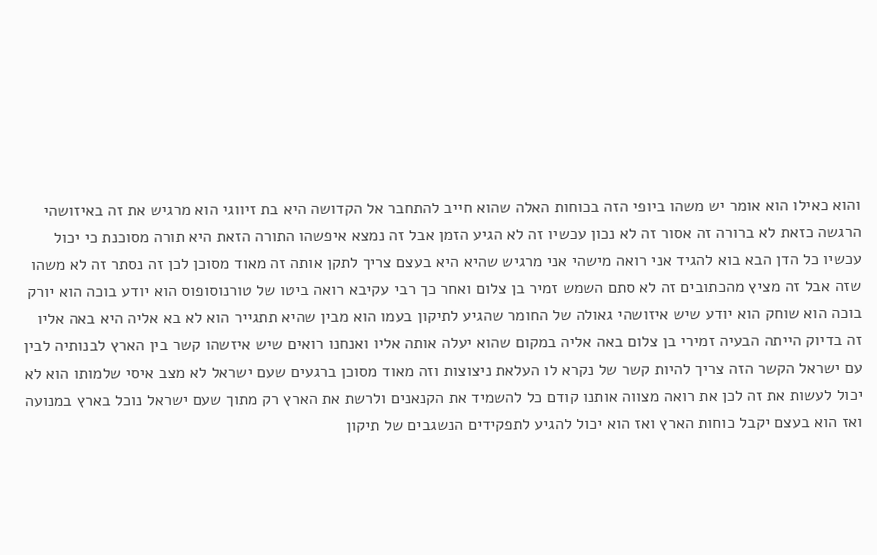והוא כאילו הוא אומר יש משהו ביופי הזה בכוחות האלה שהוא חייב להתחבר אל הקדושה היא בת זיווגי הוא מרגיש את זה באיזושהי הרגשה כזאת לא ברורה זה אסור זה לא נכון עכשיו זה לא הגיע הזמן אבל זה נמצא איפשהו התורה הזאת היא תורה מסוכנת כי יכול עכשיו כל הדן הבא בוא להגיד אני רואה מישהי אני מרגיש שהיא היא בעצם צריך לתקן אותה זה מאוד מסוכן לכן זה נסתר זה לא משהו שזה אבל זה מציץ מהכתובים זה לא סתם השמש זמיר בן צלום ואחר כך רבי עקיבא רואה ביטו של טורנוסופוס הוא יודע בוכה הוא יורק בוכה הוא שוחק הוא יודע שיש איזושהי גאולה של החומר שהגיע לתיקון בעמו הוא מבין שהיא תתגייר הוא לא בא אליה היא באה אליו זה בדיוק הייתה הבעיה זמירי בן צלום באה אליה במקום שהוא יעלה אותה אליו ואנחנו רואים שיש איזשהו קשר בין הארץ לבנותיה לבין עם ישראל הקשר הזה צריך להיות קשר של נקרא לו העלאת ניצוצות וזה מאוד מסוכן ברגעים שעם ישראל לא מצב איסי שלמותו הוא לא יכול לעשות את זה לכן את רואה מצווה אותנו קודם כל להשמיד את הקנאנים ולרשת את הארץ רק מתוך שעם ישראל נוכל בארץ במנועה ואז הוא בעצם יקבל כוחות הארץ ואז הוא יכול להגיע לתפקידים הנשגבים של תיקון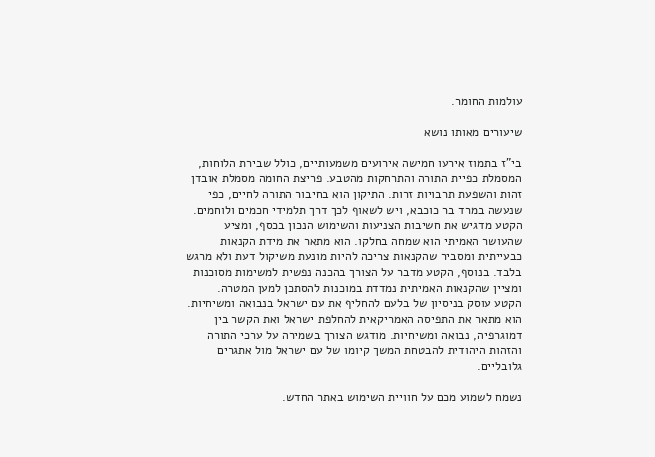עולמות החומר.

שיעורים מאותו נושא

בי"ז בתמוז אירעו חמישה אירועים משמעותיים, כולל שבירת הלוחות, המסמלת כפיית התורה והתרחקות מהטבע. פריצת החומה מסמלת אובדן זהות והשפעת תרבויות זרות. התיקון הוא בחיבור התורה לחיים, כפי שנעשה במרד בר כוכבא, ויש לשאוף לכך דרך תלמידי חכמים ולוחמים.
הקטע מדגיש את חשיבות הצניעות והשימוש הנכון בכסף, ומציע שהעושר האמיתי הוא שמחה בחלקו. הוא מתאר את מידת הקנאות כבעייתית ומסביר שהקנאות צריכה להיות מונעת משיקול דעת ולא מרגש בלבד. בנוסף, הקטע מדבר על הצורך בהכנה נפשית למשימות מסוכנות ומציין שהקנאות האמיתית נמדדת במוכנות להסתכן למען המטרה.
הקטע עוסק בניסיון של בלעם להחליף את עם ישראל בנבואה ומשיחיות. הוא מתאר את התפיסה האמריקאית להחלפת ישראל ואת הקשר בין דמוגרפיה, נבואה ומשיחיות. מודגש הצורך בשמירה על ערכי התורה והזהות היהודית להבטחת המשך קיומו של עם ישראל מול אתגרים גלובליים.

נשמח לשמוע מכם על חוויית השימוש באתר החדש.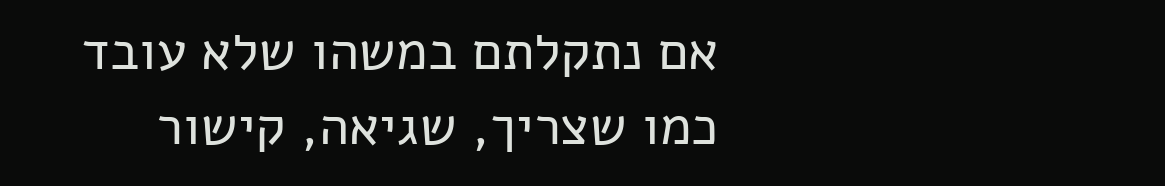אם נתקלתם במשהו שלא עובד כמו שצריך, שגיאה, קישור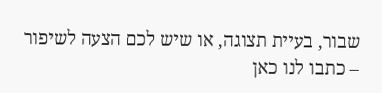שבור, בעיית תצוגה, או שיש לכם הצעה לשיפור – כתבו לנו כאן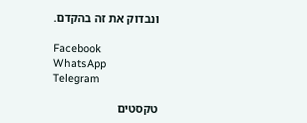ונבדוק את זה בהקדם.

Facebook
WhatsApp
Telegram

טקסטים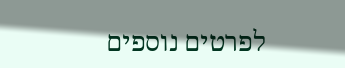לפרטים נוספים